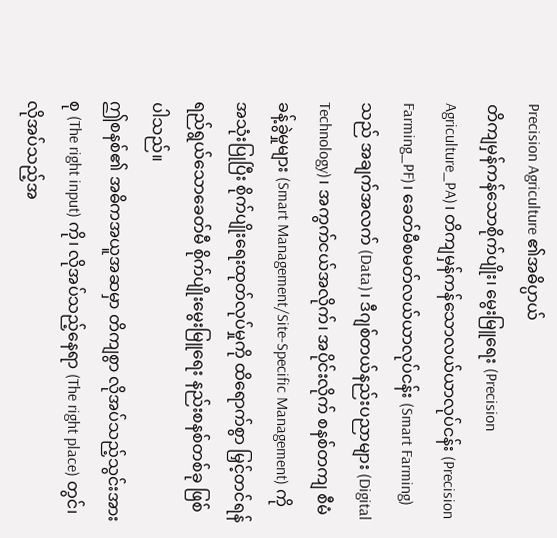Precision Agriculture ၏အဓိပ္ပာယ်
တိကျမှန်ကန်သောစိုက်ပျိုး၊ မွေးမြူရေး (Precision Agriculture_PA)၊ တိကျမှန်ကန်သောလယ်ယာလုပ်ငန်း (Precision Farming_PF)၊ ခေတ်မီစမတ်လယ်ယာလုပ်ငန်း (Smart Farming) သည် အချက်အလက် (Data)၊ ဒီဂျစ်တယ်နည်းပညာများ (Digital Technology)၊ အကွက်ငယ်အလိုက်၊ အပိုင်းလိုက် စနစ်တကျ စီမံခန့်ခွဲမှုများ (Smart Management/Site-Specific Management) ကို အသုံးပြုပြီး စိုက်ပျိုးရေးထုတ်လုပ်မှုကို ထိရောက်စွာ မြှင့်တင်ရန် ရည်ရွယ်သောခေတ်မီ စိုက်ပျိုးမွေးမြူရေး နည်းစနစ်တစ်ခု ဖြစ်ပါသည်။
ဤစနစ်၏ အဓိကအယူအဆမှာ တိကျစွာ လိုအပ်သည့်သွင်းအားစု (The right input) ကို၊ လိုအပ်သည့်နေရာ (The right place) တွင်၊ လိုအပ်သည့်အ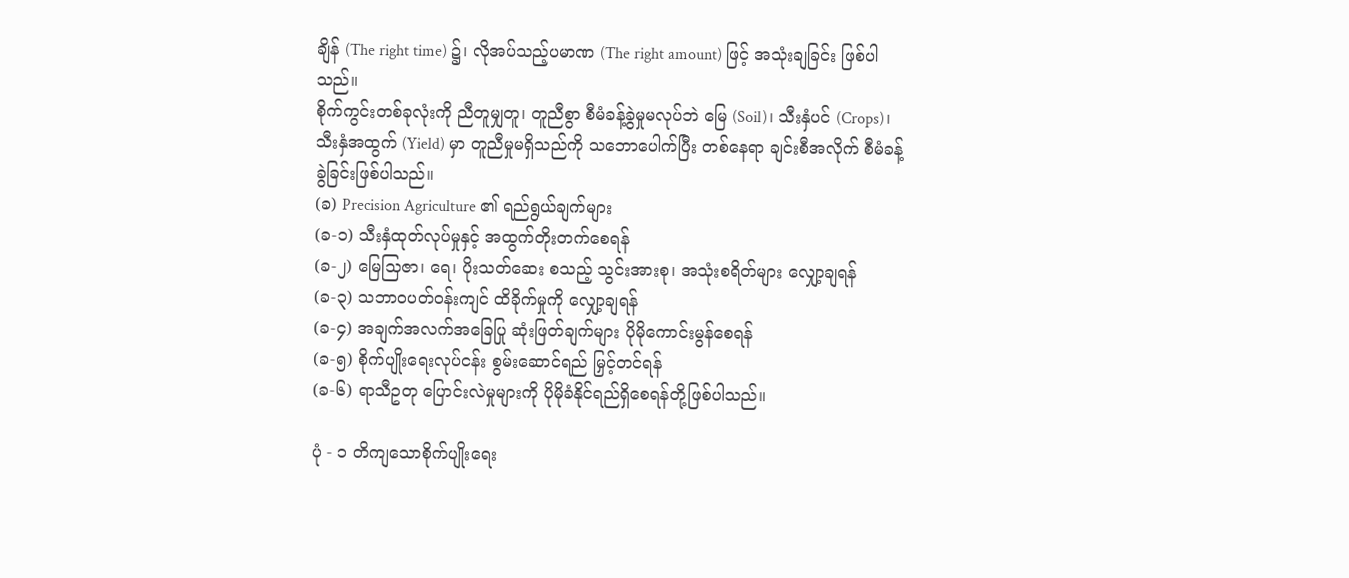ချိန် (The right time) ၌၊ လိုအပ်သည့်ပမာဏ (The right amount) ဖြင့် အသုံးချခြင်း ဖြစ်ပါသည်။
စိုက်ကွင်းတစ်ခုလုံးကို ညီတူမျှတူ၊ တူညီစွာ စီမံခန့်ခွဲမှုမလုပ်ဘဲ မြေ (Soil)၊ သီးနှံပင် (Crops)၊ သီးနှံအထွက် (Yield) မှာ တူညီမှုမရှိသည်ကို သဘောပေါက်ပြီး တစ်နေရာ ချင်းစီအလိုက် စီမံခန့်ခွဲခြင်းဖြစ်ပါသည်။
(ခ) Precision Agriculture ၏ ရည်ရွယ်ချက်များ
(ခ-၁) သီးနှံထုတ်လုပ်မှုနှင့် အထွက်တိုးတက်စေရန်
(ခ-၂) မြေသြဇာ၊ ရေ၊ ပိုးသတ်ဆေး စသည့် သွင်းအားစု၊ အသုံးစရိတ်များ လျှော့ချရန်
(ခ-၃) သဘာဝပတ်ဝန်းကျင် ထိခိုက်မှုကို လျှော့ချရန်
(ခ-၄) အချက်အလက်အခြေပြု ဆုံးဖြတ်ချက်များ ပိုမိုကောင်းမွန်စေရန်
(ခ-၅) စိုက်ပျိုးရေးလုပ်ငန်း စွမ်းဆောင်ရည် မြှင့်တင်ရန်
(ခ-၆) ရာသီဥတု ပြောင်းလဲမှုများကို ပိုမိုခံနိုင်ရည်ရှိစေရန်တို့ဖြစ်ပါသည်။

ပုံ - ၁ တိကျသောစိုက်ပျိုးရေး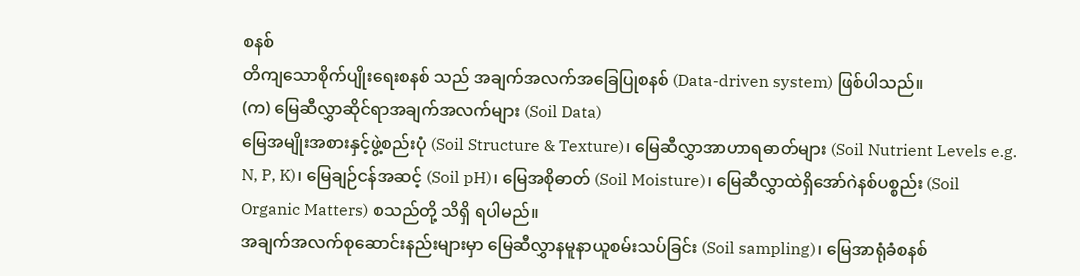စနစ်
တိကျသောစိုက်ပျိုးရေးစနစ် သည် အချက်အလက်အခြေပြုစနစ် (Data-driven system) ဖြစ်ပါသည်။
(က) မြေဆီလွှာဆိုင်ရာအချက်အလက်များ (Soil Data)
မြေအမျိုးအစားနှင့်ဖွဲ့စည်းပုံ (Soil Structure & Texture)၊ မြေဆီလွှာအာဟာရဓာတ်များ (Soil Nutrient Levels e.g. N, P, K)၊ မြေချဉ်ငန်အဆင့် (Soil pH)၊ မြေအစိုဓာတ် (Soil Moisture)၊ မြေဆီလွှာထဲရှိအော်ဂဲနစ်ပစ္စည်း (Soil Organic Matters) စသည်တို့ သိရှိ ရပါမည်။
အချက်အလက်စုဆောင်းနည်းများမှာ မြေဆီလွှာနမူနာယူစမ်းသပ်ခြင်း (Soil sampling)၊ မြေအာရုံခံစနစ်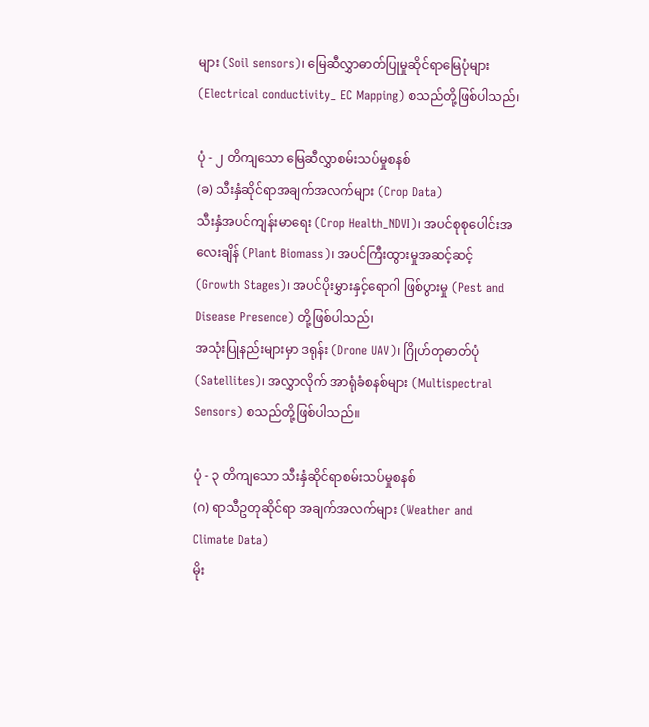များ (Soil sensors)၊ မြေဆီလွှာဓာတ်ပြုမှုဆိုင်ရာမြေပုံများ (Electrical conductivity_ EC Mapping) စသည်တို့ဖြစ်ပါသည်၊

ပုံ - ၂ တိကျသော မြေဆီလွှာစမ်းသပ်မှုစနစ်
(ခ) သီးနှံဆိုင်ရာအချက်အလက်များ (Crop Data)
သီးနှံအပင်ကျန်းမာရေး (Crop Health_NDVI)၊ အပင်စုစုပေါင်းအလေးချိန် (Plant Biomass)၊ အပင်ကြီးထွားမှုအဆင့်ဆင့် (Growth Stages)၊ အပင်ပိုးမွှားနှင့်ရောဂါ ဖြစ်ပွားမှု (Pest and Disease Presence) တို့ဖြစ်ပါသည်၊
အသုံးပြုနည်းများမှာ ဒရုန်း (Drone UAV)၊ ဂြိုဟ်တုဓာတ်ပုံ (Satellites)၊ အလွှာလိုက် အာရုံခံစနစ်များ (Multispectral Sensors) စသည်တို့ဖြစ်ပါသည်။

ပုံ - ၃ တိကျသော သီးနှံဆိုင်ရာစမ်းသပ်မှုစနစ်
(ဂ) ရာသီဥတုဆိုင်ရာ အချက်အလက်များ (Weather and Climate Data)
မိုး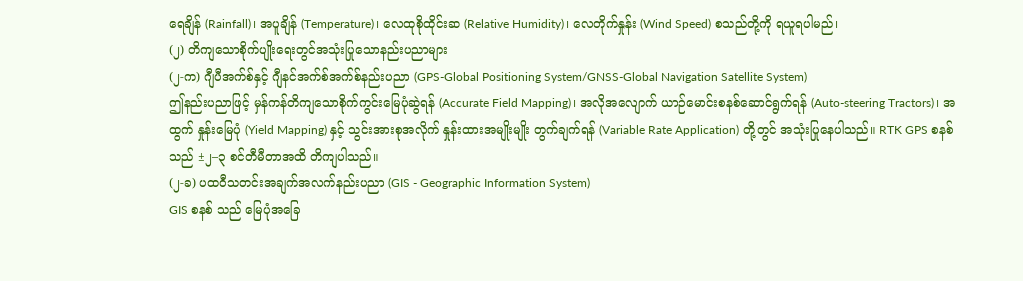ရေချိန် (Rainfall)၊ အပူချိန် (Temperature)၊ လေထုစိုထိုင်းဆ (Relative Humidity)၊ လေတိုက်နှုန်း (Wind Speed) စသည်တို့ကို ရယူရပါမည်၊
(၂) တိကျသောစိုက်ပျိုးရေးတွင်အသုံးပြုသောနည်းပညာများ
(၂-က) ဂျီပီအက်စ်နှင့် ဂျီနင်အက်စ်အက်စ်နည်းပညာ (GPS-Global Positioning System/GNSS-Global Navigation Satellite System)
ဤနည်းပညာဖြင့် မှန်ကန်တိကျသောစိုက်ကွင်းမြေပုံဆွဲရန် (Accurate Field Mapping)၊ အလိုအလျောက် ယာဉ်မောင်းစနစ်ဆောင်ရွက်ရန် (Auto-steering Tractors)၊ အထွက် နှုန်းမြေပုံ (Yield Mapping) နှင့် သွင်းအားစုအလိုက် နှုန်းထားအမျိုးမျိုး တွက်ချက်ရန် (Variable Rate Application) တို့တွင် အသုံးပြုနေပါသည်။ RTK GPS စနစ် သည် ±၂–၃ စင်တီမီတာအထိ တိကျပါသည်။
(၂-ခ) ပထဝီသတင်းအချက်အလက်နည်းပညာ (GIS - Geographic Information System)
GIS စနစ် သည် မြေပုံအခြေ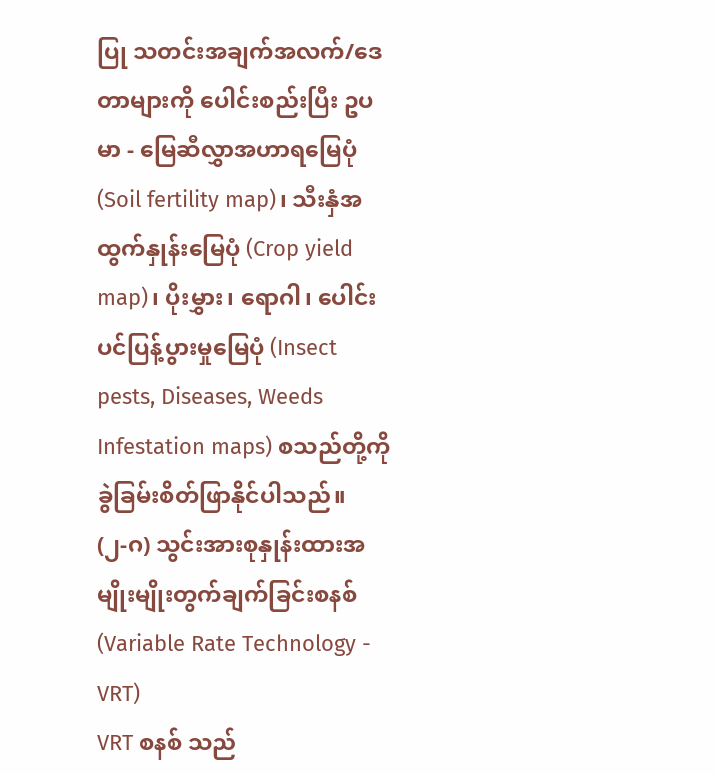ပြု သတင်းအချက်အလက်/ဒေတာများကို ပေါင်းစည်းပြီး ဥပမာ - မြေဆီလွှာအဟာရမြေပုံ (Soil fertility map)၊ သီးနှံအထွက်နှုန်းမြေပုံ (Crop yield map)၊ ပိုးမွှား၊ ရောဂါ၊ ပေါင်းပင်ပြန့်ပွားမှုမြေပုံ (Insect pests, Diseases, Weeds Infestation maps) စသည်တို့ကို ခွဲခြမ်းစိတ်ဖြာနိုင်ပါသည်။
(၂-ဂ) သွင်းအားစုနှုန်းထားအမျိုးမျိုးတွက်ချက်ခြင်းစနစ် (Variable Rate Technology - VRT)
VRT စနစ် သည်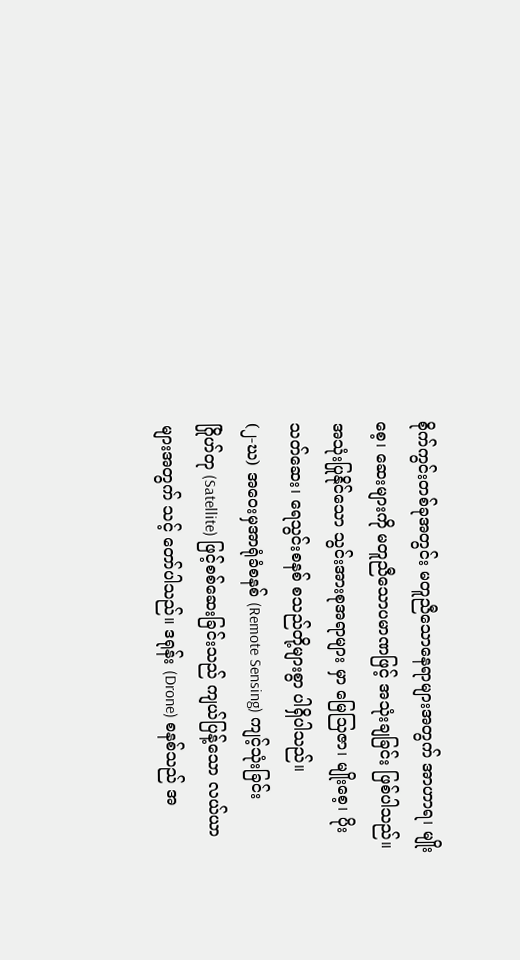စိုက်ကွင်းတစ်ခုအတွင်း မတူညီသောနေရာများအတွက် အာဟာရ၊ မျိုးစေ့၊ ဆေးများကို မတူညီသောပမာဏဖြင့် အသုံးချခြင်း ဖြစ်ပါသည်။
အသုံးပြုနိုင်သော သွင်းအားစုအရာများ မှာ မြေသြဇာ၊ မျိုးစေ့၊ ပိုးသတ်ဆေး၊ ရေသွင်းစနစ် စသည်တို့များစွာ ပါရှိပါသည်။
(၂-ဃ) အဝေးမှအာရုံခံစနစ် (Remote Sensing) ကျင့်သုံးခြင်း
ဂြိုဟ်တု (Satellite) ဖြင့်စစ်ဆေးခြင်းသည် ကျယ်ပြန့်သော လယ်ယာများအတွက် သင့် တော်ပါသည်။ ဒရုန်း (Drone) စနစ်သည် အ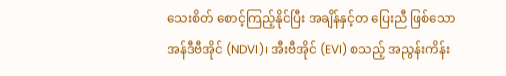သေးစိတ် စောင့်ကြည့်နိုင်ပြီး အချိန်နှင့်တ ပြေးညီ ဖြစ်သော အန်ဒီဗီအိုင် (NDVI)၊ အီးဗီအိုင် (EVI) စသည့် အညွန်းကိန်း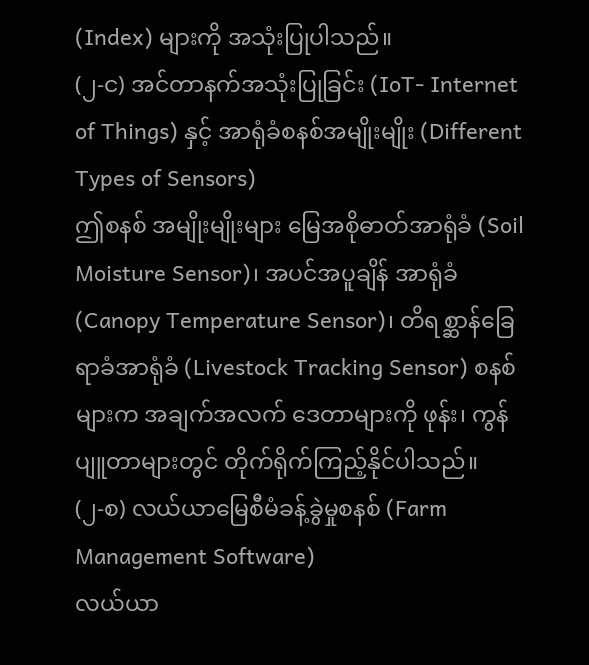(Index) များကို အသုံးပြုပါသည်။
(၂-င) အင်တာနက်အသုံးပြုခြင်း (IoT- Internet of Things) နှင့် အာရုံခံစနစ်အမျိုးမျိုး (Different Types of Sensors)
ဤစနစ် အမျိုးမျိုးများ မြေအစိုဓာတ်အာရုံခံ (Soil Moisture Sensor)၊ အပင်အပူချိန် အာရုံခံ (Canopy Temperature Sensor)၊ တိရစ္ဆာန်ခြေရာခံအာရုံခံ (Livestock Tracking Sensor) စနစ်များက အချက်အလက် ဒေတာများကို ဖုန်း၊ ကွန်ပျူတာများတွင် တိုက်ရိုက်ကြည့်နိုင်ပါသည်။
(၂-စ) လယ်ယာမြေစီမံခန့်ခွဲမှုစနစ် (Farm Management Software)
လယ်ယာ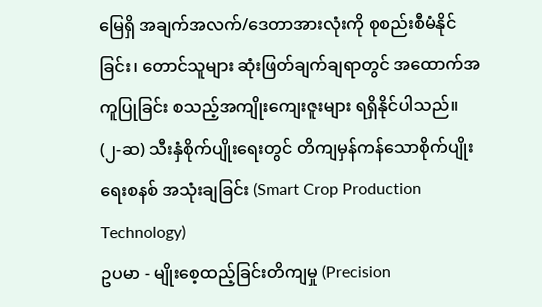မြေရှိ အချက်အလက်/ဒေတာအားလုံးကို စုစည်းစီမံနိုင်ခြင်း၊ တောင်သူများ ဆုံးဖြတ်ချက်ချရာတွင် အထောက်အကူပြုခြင်း စသည့်အကျိုးကျေးဇူးများ ရရှိနိုင်ပါသည်။
(၂-ဆ) သီးနှံစိုက်ပျိုးရေးတွင် တိကျမှန်ကန်သောစိုက်ပျိုးရေးစနစ် အသုံးချခြင်း (Smart Crop Production Technology)
ဥပမာ - မျိုးစေ့ထည့်ခြင်းတိကျမှု (Precision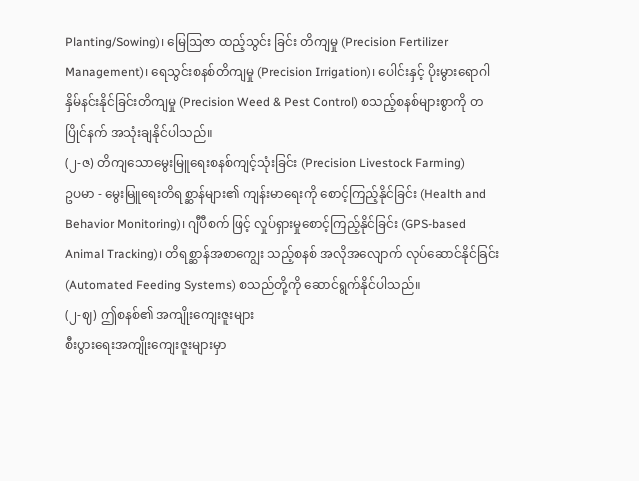Planting/Sowing)၊ မြေဩဇာ ထည့်သွင်း ခြင်း တိကျမှု (Precision Fertilizer Management)၊ ရေသွင်းစနစ်တိကျမှု (Precision Irrigation)၊ ပေါင်းနှင့် ပိုးမွားရောဂါ နှိမ်နင်းနိုင်ခြင်းတိကျမှု (Precision Weed & Pest Control) စသည့်စနစ်များစွာကို တပြိုင်နက် အသုံးချနိုင်ပါသည်။
(၂-ဇ) တိကျသောမွေးမြူရေးစနစ်ကျင့်သုံးခြင်း (Precision Livestock Farming)
ဥပမာ - မွေးမြူရေးတိရစ္ဆာန်များ၏ ကျန်းမာရေးကို စောင့်ကြည့်နိုင်ခြင်း (Health and Behavior Monitoring)၊ ဂျီပီစက် ဖြင့် လှုပ်ရှားမှုစောင့်ကြည့်နိုင်ခြင်း (GPS-based Animal Tracking)၊ တိရစ္ဆာန်အစာကျွေး သည့်စနစ် အလိုအလျောက် လုပ်ဆောင်နိုင်ခြင်း (Automated Feeding Systems) စသည်တို့ကို ဆောင်ရွက်နိုင်ပါသည်။
(၂-ဈ) ဤစနစ်၏ အကျိုးကျေးဇူးများ
စီးပွားရေးအကျိုးကျေးဇူးများမှာ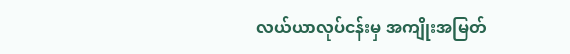လယ်ယာလုပ်ငန်းမှ အကျိုးအမြတ်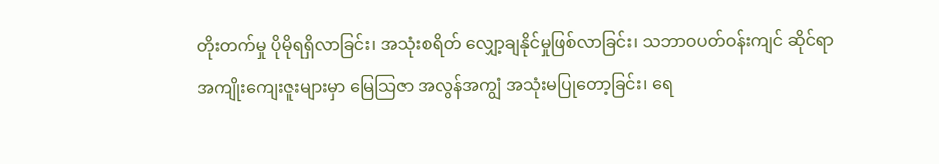တိုးတက်မှု ပိုမိုရရှိလာခြင်း၊ အသုံးစရိတ် လျှော့ချနိုင်မှုဖြစ်လာခြင်း၊ သဘာဝပတ်ဝန်းကျင် ဆိုင်ရာအကျိုးကျေးဇူးများမှာ မြေသြဇာ အလွန်အကျွံ အသုံးမပြုတော့ခြင်း၊ ရေ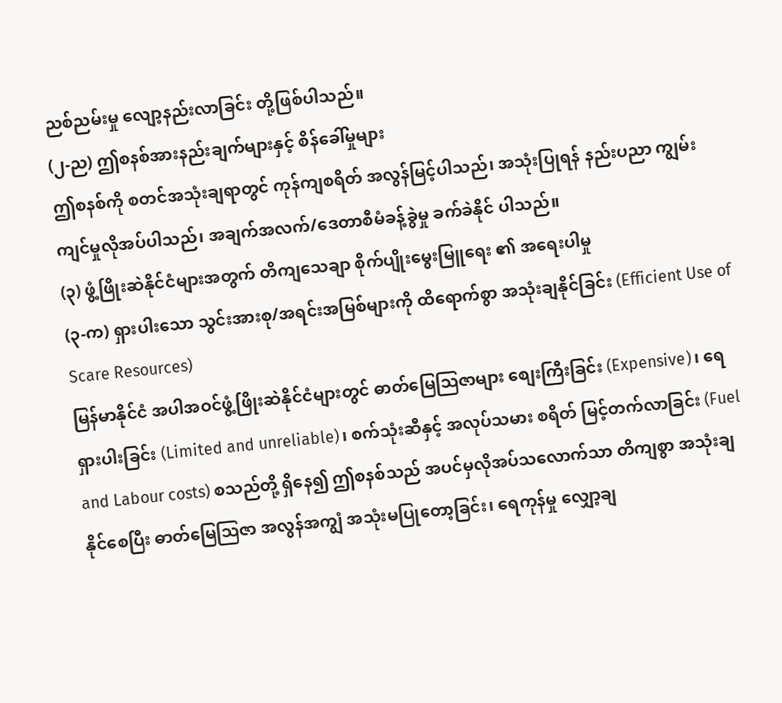ညစ်ညမ်းမှု လျော့နည်းလာခြင်း တို့ဖြစ်ပါသည်။
(၂-ည) ဤစနစ်အားနည်းချက်များနှင့် စိန်ခေါ်မှုများ
ဤစနစ်ကို စတင်အသုံးချရာတွင် ကုန်ကျစရိတ် အလွန်မြင့်ပါသည်၊ အသုံးပြုရန် နည်းပညာ ကျွမ်းကျင်မှုလိုအပ်ပါသည်၊ အချက်အလက်/ဒေတာစီမံခန့်ခွဲမှု ခက်ခဲနိုင် ပါသည်။
(၃) ဖွံ့ဖြိုးဆဲနိုင်ငံများအတွက် တိကျသေချာ စိုက်ပျိုးမွေးမြူရေး ၏ အရေးပါမှု
(၃-က) ရှားပါးသော သွင်းအားစု/အရင်းအမြစ်များကို ထိရောက်စွာ အသုံးချနိုင်ခြင်း (Efficient Use of Scare Resources)
မြန်မာနိုင်ငံ အပါအဝင်ဖွံ့ဖြိုးဆဲနိုင်ငံများတွင် ဓာတ်မြေဩဇာများ စျေးကြီးခြင်း (Expensive)၊ ရေရှားပါးခြင်း (Limited and unreliable)၊ စက်သုံးဆီနှင့် အလုပ်သမား စရိတ် မြင့်တက်လာခြင်း (Fuel and Labour costs) စသည်တို့ ရှိနေ၍ ဤစနစ်သည် အပင်မှလိုအပ်သလောက်သာ တိကျစွာ အသုံးချနိုင်စေပြီး ဓာတ်မြေဩဇာ အလွန်အကျွံ အသုံးမပြုတော့ခြင်း၊ ရေကုန်မှု လျှော့ချ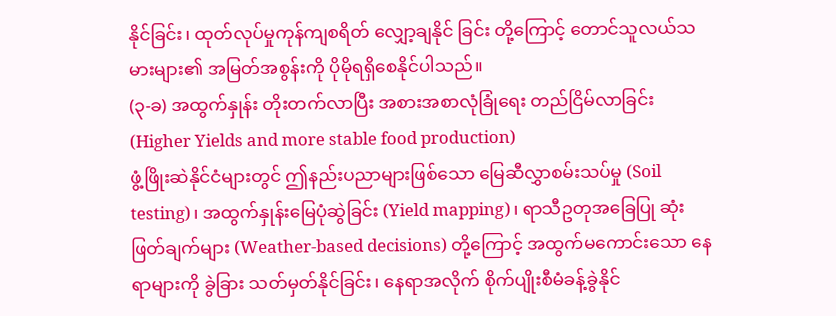နိုင်ခြင်း၊ ထုတ်လုပ်မှုကုန်ကျစရိတ် လျှော့ချနိုင် ခြင်း တို့ကြောင့် တောင်သူလယ်သမားများ၏ အမြတ်အစွန်းကို ပိုမိုရရှိစေနိုင်ပါသည်။
(၃-ခ) အထွက်နှုန်း တိုးတက်လာပြီး အစားအစာလုံခြုံရေး တည်ငြိမ်လာခြင်း (Higher Yields and more stable food production)
ဖွံ့ဖြိုးဆဲနိုင်ငံများတွင် ဤနည်းပညာများဖြစ်သော မြေဆီလွှာစမ်းသပ်မှု (Soil testing)၊ အထွက်နှုန်းမြေပုံဆွဲခြင်း (Yield mapping)၊ ရာသီဥတုအခြေပြု ဆုံးဖြတ်ချက်များ (Weather-based decisions) တို့ကြောင့် အထွက်မကောင်းသော နေရာများကို ခွဲခြား သတ်မှတ်နိုင်ခြင်း၊ နေရာအလိုက် စိုက်ပျိုးစီမံခန့်ခွဲနိုင်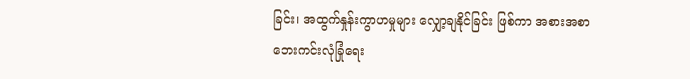ခြင်း၊ အထွက်နှုန်းကွာဟမှုများ လျှော့ချနိုင်ခြင်း ဖြစ်ကာ အစားအစာ ဘေးကင်းလုံခြုံရေး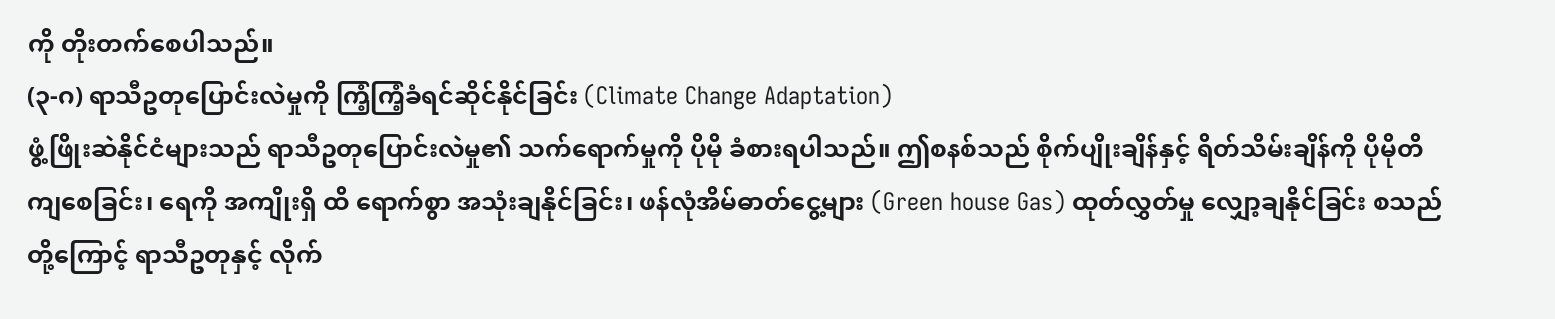ကို တိုးတက်စေပါသည်။
(၃-ဂ) ရာသီဥတုပြောင်းလဲမှုကို ကြံ့ကြံ့ခံရင်ဆိုင်နိုင်ခြင်း (Climate Change Adaptation)
ဖွံ့ဖြိုးဆဲနိုင်ငံများသည် ရာသီဥတုပြောင်းလဲမှု၏ သက်ရောက်မှုကို ပိုမို ခံစားရပါသည်။ ဤစနစ်သည် စိုက်ပျိုးချိန်နှင့် ရိတ်သိမ်းချိန်ကို ပိုမိုတိကျစေခြင်း၊ ရေကို အကျိုးရှိ ထိ ရောက်စွာ အသုံးချနိုင်ခြင်း၊ ဖန်လုံအိမ်ဓာတ်ငွေ့များ (Green house Gas) ထုတ်လွှတ်မှု လျှော့ချနိုင်ခြင်း စသည်တို့ကြောင့် ရာသီဥတုနှင့် လိုက်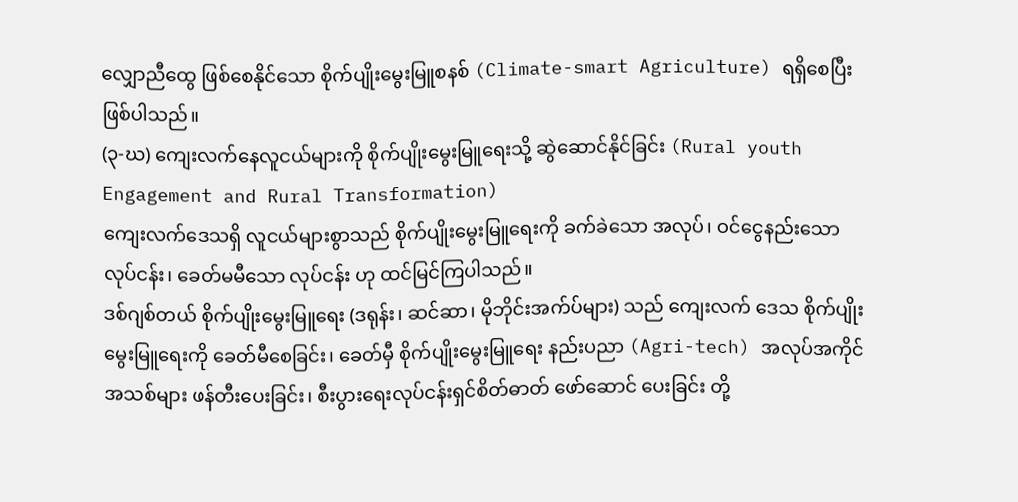လျှောညီထွေ ဖြစ်စေနိုင်သော စိုက်ပျိုးမွေးမြူစနစ် (Climate-smart Agriculture) ရရှိစေပြီး ဖြစ်ပါသည်။
(၃-ဃ) ကျေးလက်နေလူငယ်များကို စိုက်ပျိုးမွေးမြူရေးသို့ ဆွဲဆောင်နိုင်ခြင်း (Rural youth Engagement and Rural Transformation)
ကျေးလက်ဒေသရှိ လူငယ်များစွာသည် စိုက်ပျိုးမွေးမြူရေးကို ခက်ခဲသော အလုပ်၊ ဝင်ငွေနည်းသော လုပ်ငန်း၊ ခေတ်မမီသော လုပ်ငန်း ဟု ထင်မြင်ကြပါသည်။
ဒစ်ဂျစ်တယ် စိုက်ပျိုးမွေးမြူရေး (ဒရုန်း၊ ဆင်ဆာ၊ မိုဘိုင်းအက်ပ်များ) သည် ကျေးလက် ဒေသ စိုက်ပျိုးမွေးမြူရေးကို ခေတ်မီစေခြင်း၊ ခေတ်မှီ စိုက်ပျိုးမွေးမြူရေး နည်းပညာ (Agri-tech) အလုပ်အကိုင်အသစ်များ ဖန်တီးပေးခြင်း၊ စီးပွားရေးလုပ်ငန်းရှင်စိတ်ဓာတ် ဖော်ဆောင် ပေးခြင်း တို့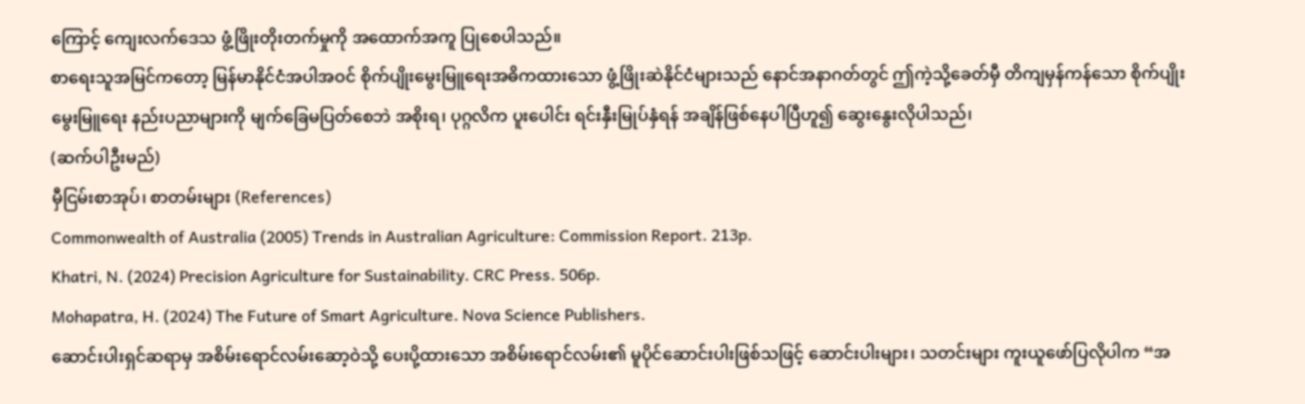ကြောင့် ကျေးလက်ဒေသ ဖွံ့ဖြိုးတိုးတက်မှုကို အထောက်အကူ ပြုစေပါသည်။
စာရေးသူအမြင်ကတော့ မြန်မာနိုင်ငံအပါအဝင် စိုက်ပျိုးမွေးမြူရေးအဓိကထားသော ဖွံ့ဖြိုးဆဲနိုင်ငံများသည် နောင်အနာဂတ်တွင် ဤကဲ့သို့ခေတ်မှီ တိကျမှန်ကန်သော စိုက်ပျိုးမွေးမြူရေး နည်းပညာများကို မျက်ခြေမပြတ်စေဘဲ အစိုးရ၊ ပုဂ္ဂလိက ပူးပေါင်း ရင်းနှီးမြုပ်နှံရန် အချိန်ဖြစ်နေပါပြီဟူ၍ ဆွေးနွေးလိုပါသည်၊
(ဆက်ပါဦးမည်)
မှီငြမ်းစာအုပ်၊ စာတမ်းများ (References)
Commonwealth of Australia (2005) Trends in Australian Agriculture: Commission Report. 213p.
Khatri, N. (2024) Precision Agriculture for Sustainability. CRC Press. 506p.
Mohapatra, H. (2024) The Future of Smart Agriculture. Nova Science Publishers.
ဆောင်းပါးရှင်ဆရာမှ အစိမ်းရောင်လမ်းဆော့ဝဲသို့ ပေးပို့ထားသော အစိမ်းရောင်လမ်း၏ မူပိုင်ဆောင်းပါးဖြစ်သဖြင့် ဆောင်းပါးများ၊ သတင်းများ ကူးယူဖော်ပြလိုပါက “အ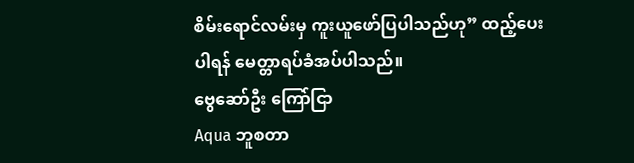စိမ်းရောင်လမ်းမှ ကူးယူဖော်ပြပါသည်ဟု” ထည့်ပေးပါရန် မေတ္တာရပ်ခံအပ်ပါသည်။
ဗွေဆော်ဦး ကြော်ငြာ
Aqua ဘူစတာ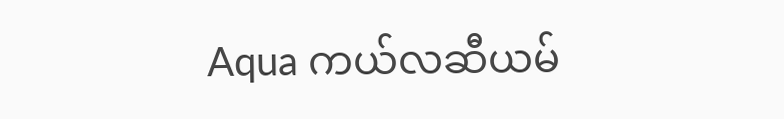Aqua ကယ်လဆီယမ်